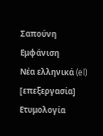Σαπούνη
Εμφάνιση
Νέα ελληνικά (el)
[επεξεργασία]
Ετυμολογία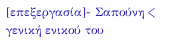[επεξεργασία]- Σαπούνη < γενική ενικού του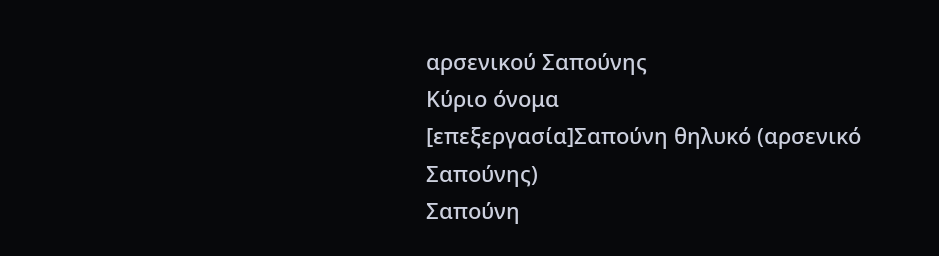αρσενικού Σαπούνης
Κύριο όνομα
[επεξεργασία]Σαπούνη θηλυκό (αρσενικό Σαπούνης)
Σαπούνη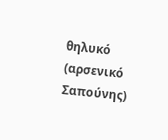θηλυκό (αρσενικό Σαπούνης)